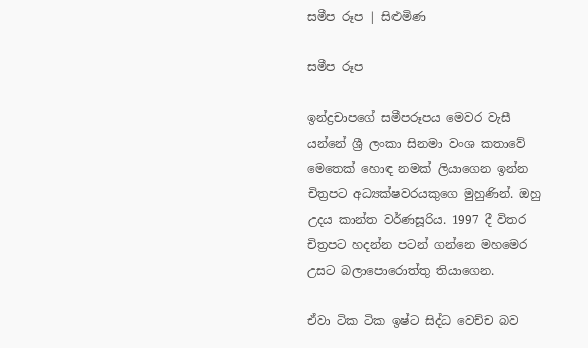සමීප රූප | සිළුමිණ

සමීප රූප

ඉන්ද්‍රචාපගේ සමීපරූපය මෙවර වැසී යන්නේ ශ්‍රී ලංකා සිනමා වංශ කතාවේ මෙතෙක් හොඳ නමක් ලියාගෙන ඉන්න චිත්‍රපට අධ්‍යක්ෂවරයකුගෙ මුහුණින්. ඔහු උදය කාන්ත වර්ණසූරිය. 1997 දී විතර චිත්‍රපට හදන්න පටන් ගන්නෙ මහමෙර උසට බලාපොරොත්තු තියාගෙන.

ඒවා ටික ටික ඉෂ්ට සිද්ධ වෙච්ච බව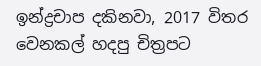ඉන්ද්‍රචාප දකිනවා, 2017 විතර වෙනකල් හදපු චිත්‍රපට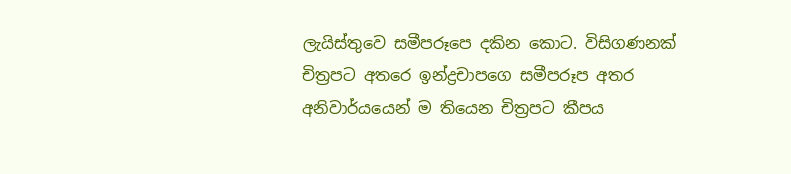ලැයිස්තුවෙ සමීපරූපෙ දකින කොට. විසිගණනක් චිත්‍රපට අතරෙ ඉන්ද්‍රචාපගෙ සමීපරූප අතර අනිවාර්යයෙන් ම තියෙන චිත්‍රපට කීපය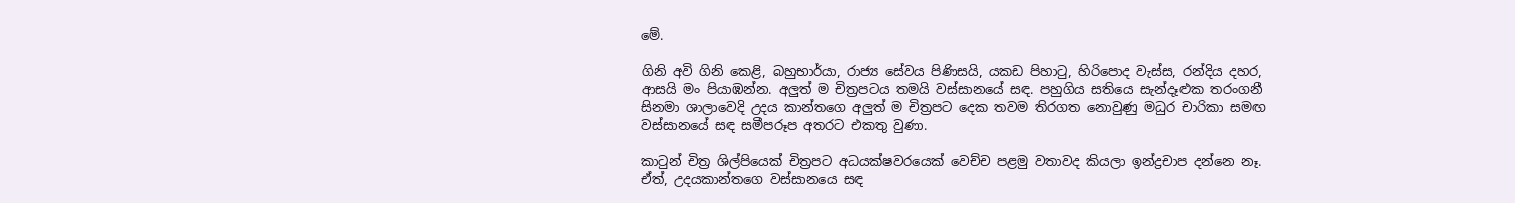මේ.

ගිනි අවි ගිනි කෙළි, බහුභාර්යා, රාජ්‍ය සේවය පිණිසයි, යකඩ පිහාටු, හිරිපොද වැස්ස, රන්දිය දහර, ආසයි මං පියාඹන්න. අලුත් ම චිත්‍රපටය තමයි වස්සානයේ සඳ. පහුගිය සතියෙ සැන්දෑළුක තරංගනී සිනමා ශාලාවෙදි උදය කාන්තගෙ අලුත් ම චිත්‍රපට දෙක තවම තිරගත නොවුණු මධුර චාරිකා සමඟ වස්සානයේ සඳ සමීපරූප අතරට එකතු වුණා.

කාටුන් චිත්‍ර ශිල්පියෙක් චිත්‍රපට අධයක්ෂවරයෙක් වෙච්ච පළමු වතාවද කියලා ඉන්ද්‍රචාප දන්නෙ නෑ. ඒත්, උදයකාන්තගෙ වස්සානයෙ සඳ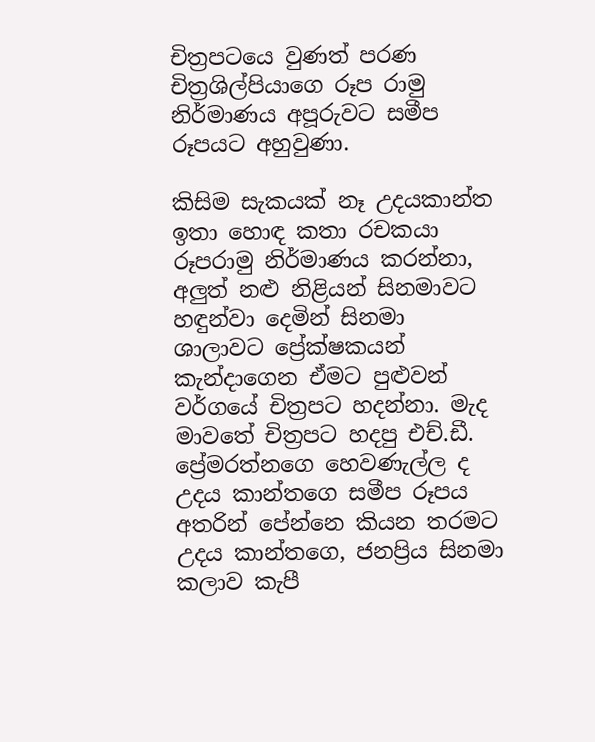චිත්‍රපටයෙ වුණත් පරණ චිත්‍රශිල්පියාගෙ රූප රාමු නිර්මාණය අපූරුවට සමීප රූපයට අහුවුණා.

කිසිම සැකයක් නෑ උදයකාන්ත ඉතා හොඳ කතා රචකයා රූපරාමු නිර්මාණය කරන්නා, අලුත් නළු නිළියන් සිනමාවට හඳුන්වා දෙමින් සිනමා ශාලාවට ප්‍රේක්ෂකයන් කැන්දාගෙන ඒමට පුළුවන් වර්ගයේ චිත්‍රපට හදන්නා. මැද මාවතේ චිත්‍රපට හදපු එච්.ඩී. ප්‍රේමරත්නගෙ හෙවණැල්ල ද උදය කාන්තගෙ සමීප රූපය අතරින් පේන්නෙ කියන තරමට උදය කාන්තගෙ, ජනප්‍රිය සිනමා කලාව කැපී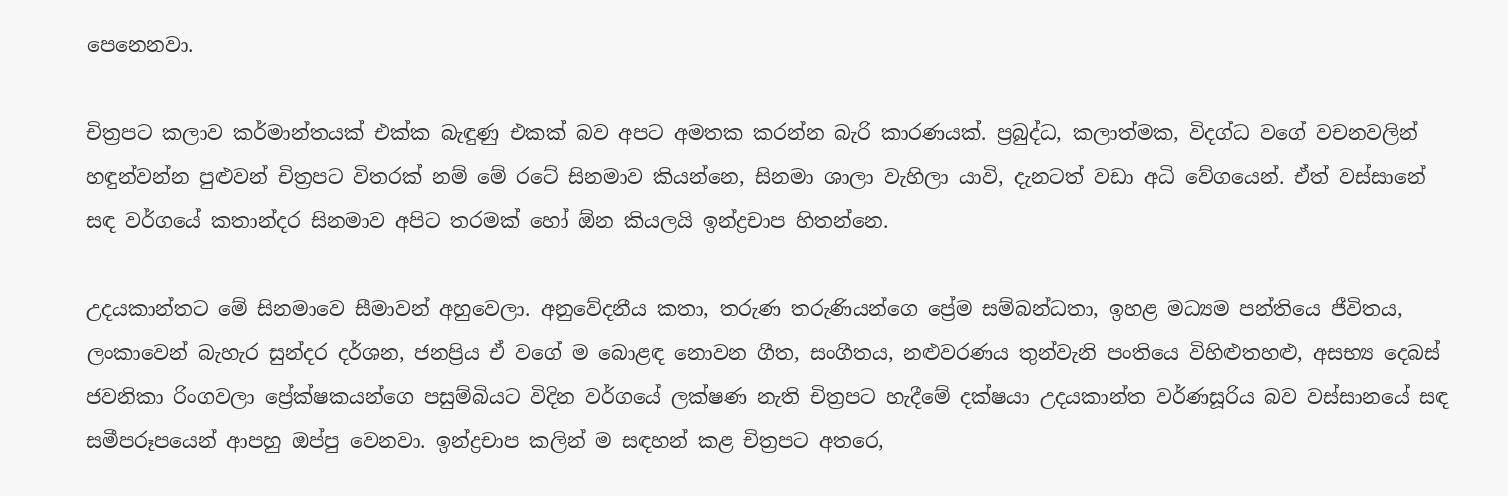පෙනෙනවා.

චිත්‍රපට කලාව කර්මාන්තයක් එක්ක බැඳුණු එකක් බව අපට අමතක කරන්න බැරි කාරණයක්. ප්‍රබුද්ධ, කලාත්මක, විදග්ධ වගේ වචනවලින් හඳුන්වන්න පුළුවන් චිත්‍රපට විතරක් නම් මේ රටේ සිනමාව කියන්නෙ, සිනමා ශාලා වැහිලා යාවි, දැනටත් වඩා අධි වේගයෙන්. ඒත් වස්සානේ සඳ වර්ග‍යේ කතාන්දර සිනමාව අපිට තරමක් හෝ ඕන කියලයි ඉන්ද්‍රචාප හිතන්නෙ.

උදයකාන්තට මේ සිනමාවෙ සීමාවන් අහුවෙලා. අනුවේදනීය කතා, තරුණ තරුණියන්ගෙ ප්‍රේම සම්බන්ධතා, ඉහළ මධ්‍යම පන්තියෙ ජීවිතය, ලංකාවෙන් බැහැර සුන්දර දර්ශන, ජනප්‍රිය ඒ වගේ ම බොළඳ නොවන ගීත, සංගීතය, නළුවරණය තුන්වැනි පංතියෙ විහිළුතහළු, අසභ්‍ය දෙබස් ජවනිකා රිංගවලා ප්‍රේක්ෂකයන්ගෙ පසුම්බියට විදින වර්ගයේ ලක්ෂණ නැති චිත්‍රපට හැදීමේ දක්ෂයා උදයකාන්ත වර්ණසූරිය බව වස්සානයේ සඳ සමීපරූපයෙන් ආපහු ඔප්පු වෙනවා. ඉන්ද්‍රචාප කලින් ම සඳහන් කළ චිත්‍රපට අතරෙ,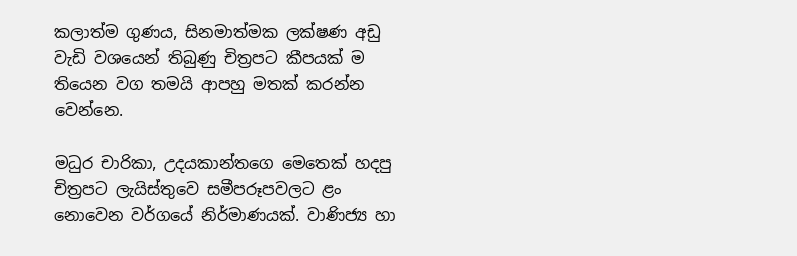කලාත්ම ගුණය, සිනමාත්මක ලක්ෂණ අඩු වැඩි වශයෙන් තිබුණු චිත්‍රපට කීපයක් ම තියෙන වග තමයි ආපහු මතක් කරන්න වෙන්නෙ.

මධුර චාරිකා, උදයකාන්තගෙ මෙතෙක් හදපු චිත්‍රපට ලැයිස්තුවෙ සමීපරූපවලට ළං නොවෙන වර්ගයේ නිර්මාණයක්. වාණිජ්‍ය හා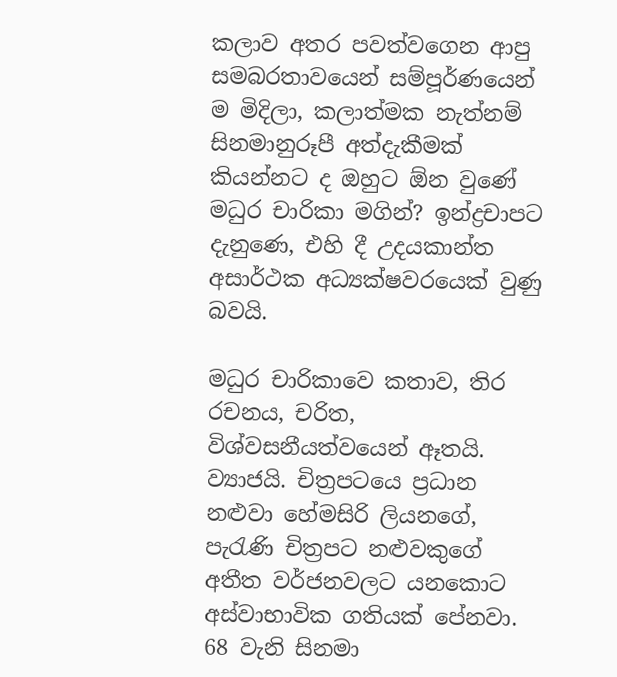කලාව අතර පවත්වගෙන ආපු සමබරතාවයෙන් සම්පූර්ණයෙන් ම මිදිලා, කලාත්මක නැත්නම් සිනමානුරූපී අත්දැකීමක් කියන්නට ද ඔහුට ඕන වුණේ මධුර චාරිකා මගින්? ඉන්ද්‍රචාපට දැනුණෙ, එහි දී උදයකාන්ත අසාර්ථක අධ්‍යක්ෂවරයෙක් වුණු බවයි.

මධුර චාරිකාවෙ කතාව, තිර රචනය, චරිත, විශ්වසනීයත්වයෙන් ඈතයි. ව්‍යාජයි. චිත්‍රපටයෙ ප්‍රධාන නළුවා හේමසිරි ලියනගේ, පැරැණි චිත්‍රපට නළුවකුගේ අතීත වර්ජනවලට යන‍කොට අස්වාභාවික ගතියක් පේනවා. 68 වැනි සිනමා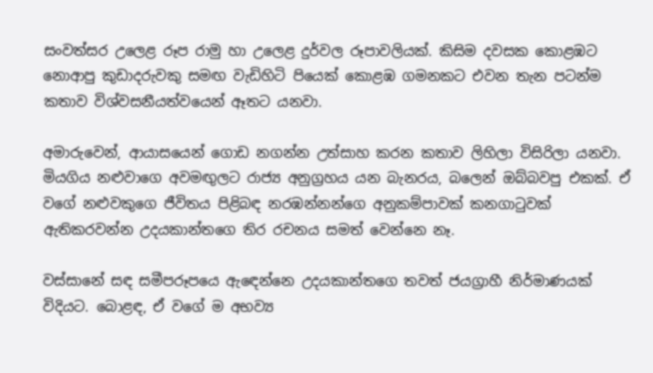සංවත්සර උලෙළ රූප රාමු හා උලෙළ දුර්වල රූපාවලියක්. කිසිම දවසක කොළඹට නොආපු කුඩාදරුවකු සමඟ වැඩිහිටි පියෙක් කොළඹ ගමනකට එවන තැන පටන්ම කතාව විශ්වසනීයත්වයෙන් ඈතට යනවා.

අමාරුවෙන්, ආයාසයෙන් ගොඩ නගන්න උත්සාහ කරන කතාව ලිහිලා විසිරිලා යනවා. මියගිය නළුවාගෙ අවමඟුලට රාජ්‍ය අනුග්‍රහය යන බැනරය, බලෙන් ඔබ්බවපු එකක්. ඒ වගේ නළුවකුගෙ ජීවිතය පිළිබඳ නරඹන්නන්ගෙ අනුකම්පාවක් කනගාටුවක් ඇතිකරවන්න උදයකාන්තගෙ තිර රචනය සමත් වෙන්නෙ නෑ.

වස්සානේ සඳ සමීපරූපයෙ ඇ‍ඳෙන්නෙ උදයකාන්තගෙ තවත් ජයග්‍රාහී නිර්මාණයක් විදියට. බොළඳ, ඒ වගේ ම අභව්‍ය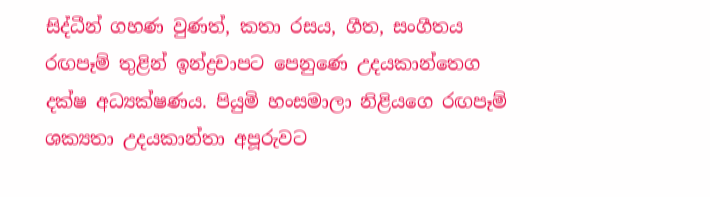සිද්ධීන් ගහණ වුණත්, කතා රසය, ගීත, සංගීතය රඟපෑම් තුළින් ඉන්ද්‍රචාපට පෙනුණෙ උදයකාන්තෙග දක්ෂ අධ්‍යක්ෂණය. පියුමි හංසමාලා නිළියගෙ රඟපෑම් ශක්‍යතා උදයකාන්තා අපූරුවට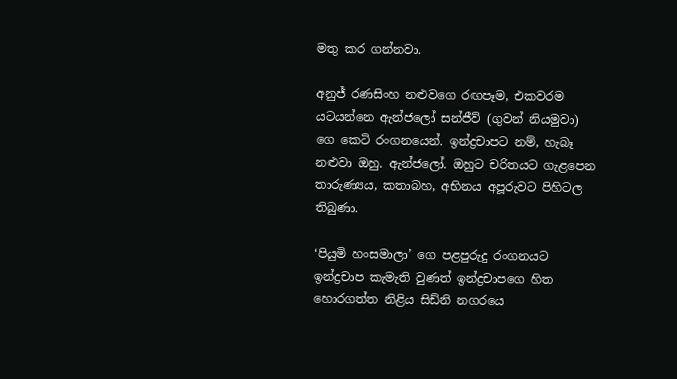මතු කර ගන්නවා.

අනුජ් රණසිංහ නළුවගෙ රඟපෑම, එකවරම යටයන්නෙ ඇන්ජලෝ සන්ජීව් (ගුවන් නියමුවා) ගෙ කෙටි රංගනයෙන්. ඉන්ද්‍රචාපට නම්, හැබෑ නළුවා ඔහු. ඇන්ජලෝ. ඔහුට චරිතයට ගැළපෙන තාරුණ්‍යය, කතාබහ, අභිනය අපූරුවට පිහිටල තිබුණා.

‘පියුමි හංසමාලා’ ගෙ පළපුරුදු රංගනයට ඉන්ද්‍රචාප කැමැති වුණත් ඉන්ද්‍රචාපගෙ හිත හොරගත්ත නිළිය සිඩ්නි නගරයෙ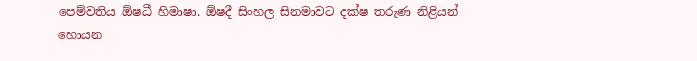පෙම්වතිය ඕෂධී හිමාෂා. ඕෂදී සිංහල සිනමාවට දක්ෂ තරුණ නිළියන් හොයන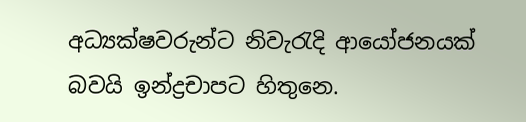අධ්‍යක්ෂවරුන්ට නිවැරැදි ආයෝජනයක් බවයි ඉන්ද්‍රචාපට හිතුනෙ.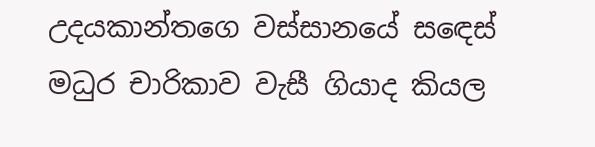උදයකාන්තගෙ වස්සානයේ ස‍ඳෙස් මධුර චාරිකාව වැසී ගියාද කියල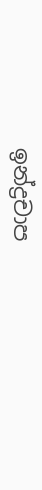ඉන්ද්‍රචාප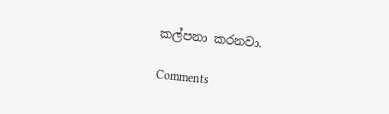කල්පනා කරනවා.

Comments